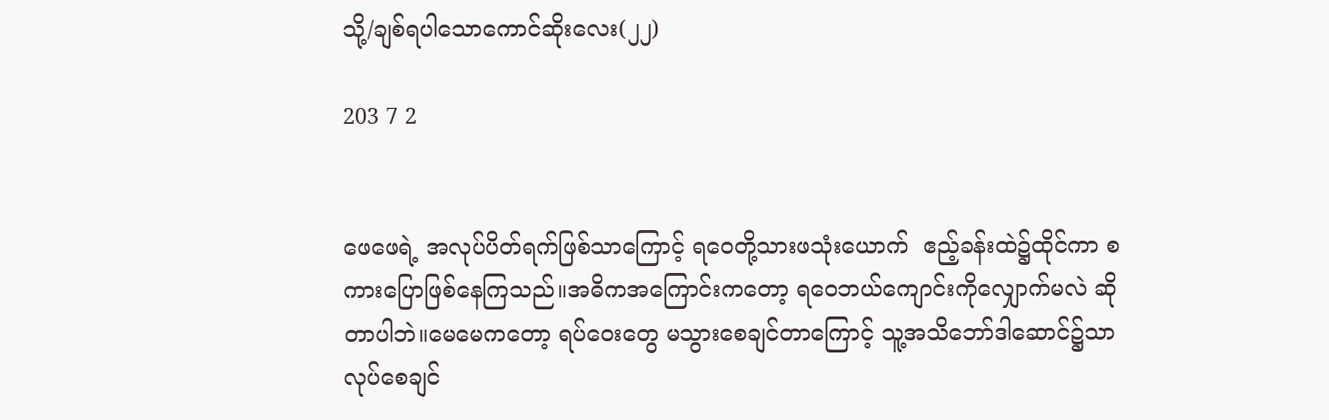သို့/ချစ်ရပါသောကောင်ဆိုးလေး(၂၂)

203 7 2


ဖေဖေရဲ့ အလုပ်ပိတ်ရက်ဖြစ်သာကြောင့် ရဝေတို့သားဖသုံးယောက်  ဧည့်ခန်းထဲ၌ထိုင်ကာ စကားပြောဖြစ်နေကြသည်။အဓိကအကြောင်းကတော့ ရဝေဘယ်ကျောင်းကိုလျှောက်မလဲ ဆိုတာပါဘဲ။‌မေမေကတော့ ရပ်ဝေးတွေ မသွားစေချင်တာကြောင့် သူ့အသိဘော်ဒါဆောင်၌သာ လုပ်စေချင်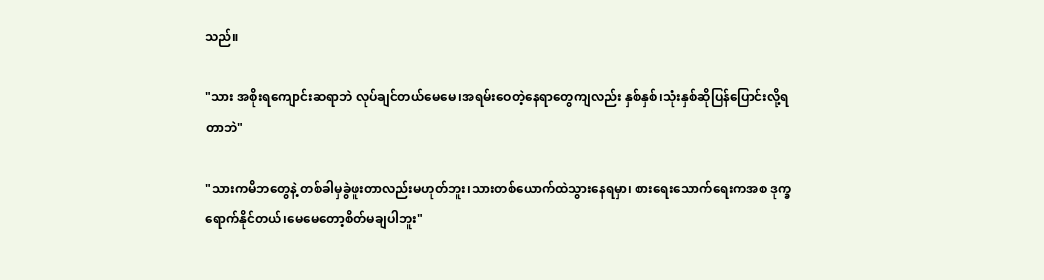သည်။

"သား အစိုးရကျောင်းဆရာဘဲ လုပ်ချင်တယ်မေမေ၊အရမ်းဝေတဲ့နေရာတွေကျလည်း နှစ်နှစ်၊သုံးနှစ်ဆိုပြန်ပြောင်းလို့ရတာဘဲ"

"သားကမိဘတွေနဲ့ တစ်ခါမှခွဲဖူးတာလည်းမဟုတ်ဘူး၊သားတစ်ယောက်ထဲသွားနေရမှာ၊ စားရေးသောက်ရေးကအစ ဒုက္ခရောက်နိုင်တယ်၊မေမေတော့စိတ်မချပါဘူး"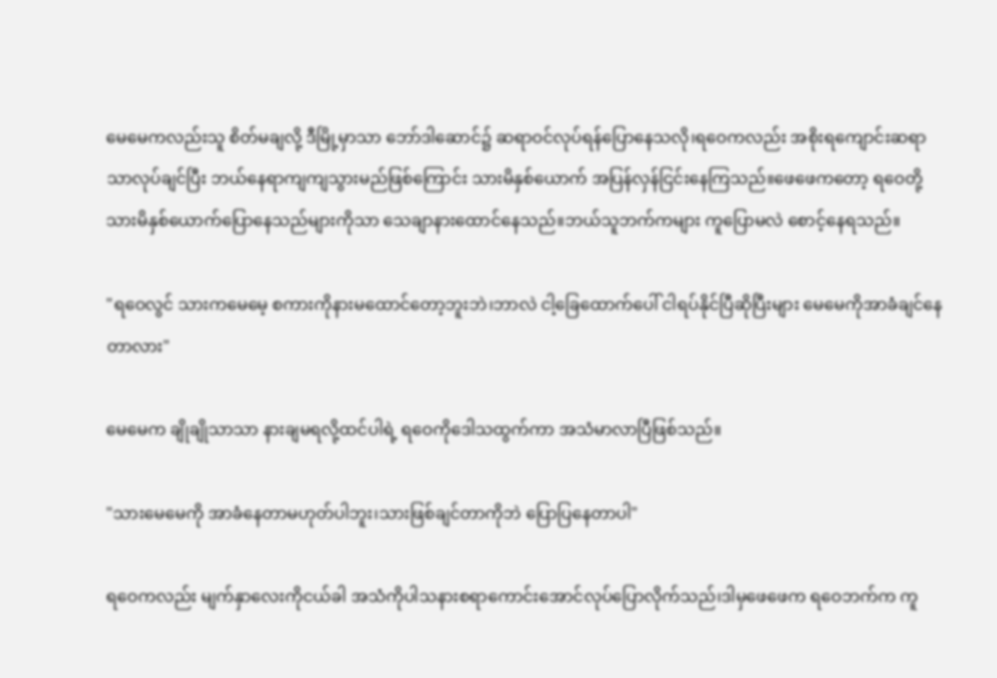မေမေကလည်းသူ စိတ်မချလို့ ဒီမြို့မှာသာ ဘော်ဒါဆောင်၌ ဆရာဝင်လုပ်ရန်ပြောနေသလို၊ရဝေကလည်း အစိုးရကျောင်းဆရာသာလုပ်ချင်ပြီး ဘယ်နေရာကျကျသွားမည်ဖြစ်ကြောင်း သားမိနှစ်ယောက် အပြန်လှန်ငြင်းနေကြသည်။ဖေဖေကတော့ ရဝေတို့သားမိနှစ်ယောက်ပြောနေသည်များကိုသာ သေချာနားထောင်နေသည်။ဘယ်သူဘက်ကများ ကူပြောမလဲ စောင့်နေရသည်။

"ရဝေလွင် သားကမေမေ့ စကားကိုနားမထောင်တော့ဘူးဘဲ၊ဘာလဲ ငါ့ခြေထောက်ပေါ် ငါရပ်နိုင်ပြီဆိုပြီးများ မေမေကိုအာခံချင်နေတာလား"

မေမေက ချိုချိုသာသာ နားချမရလို့ထင်ပါရဲ့ ရဝေကိုဒေါသထွက်ကာ အသံမာလာပြီဖြစ်သည်။

"သားမေမေကို အာခံနေတာမဟုတ်ပါဘူး၊သားဖြစ်ချင်တာကိုဘဲ ပြောပြနေတာပါ"

ရဝေကလည်း မျက်နှာလေးကိုငယ်ခါ အသံကိုပါသနားစရာကောင်းအောင်လုပ်ပြောလိုက်သည်၊ဒါမှဖေဖေက ရဝေဘက်က ကူ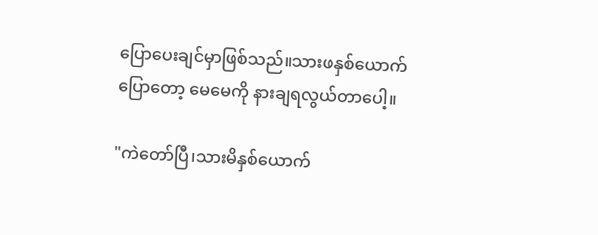ပြောပေးချင်မှာဖြစ်သည်။သားဖနှစ်ယောက်ပြောတော့ မေမေကို နားချရလွယ်တာပေါ့။

"ကဲတော်ပြီ၊သားမိနှစ်ယောက်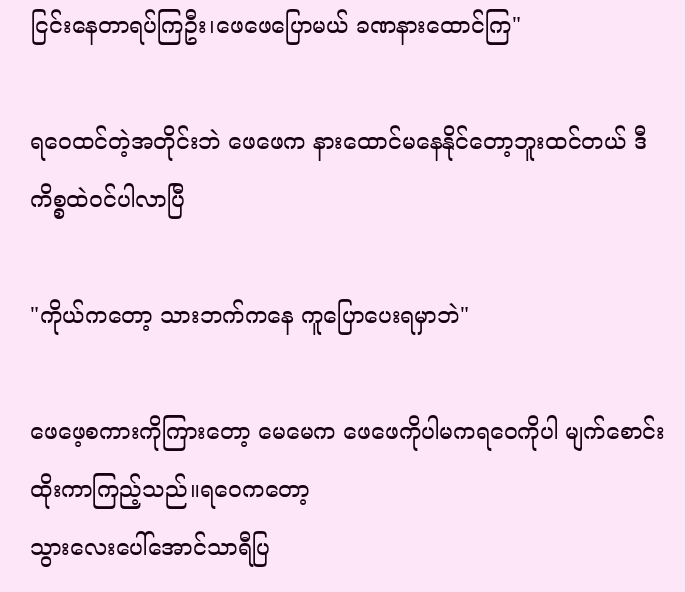ငြင်းနေတာရပ်ကြဦး၊ဖေဖေပြောမယ် ခဏနားထောင်ကြ"

ရဝေထင်တဲ့အတိုင်းဘဲ ဖေဖေက နားထောင်မနေနိုင်တော့ဘူးထင်တယ် ဒီကိစ္စထဲဝင်ပါလာပြီ

"ကိုယ်ကတော့ သားဘက်ကနေ ကူပြောပေးရမှာဘဲ"

ဖေဖေ့စကားကိုကြားတော့ မေမေက ‌ဖေဖေကိုပါမကရဝေကိုပါ မျက်စောင်းထိုးကာကြည့်သည်။ရဝေကတော့
သွားလေးပေါ်အောင်သာရီပြ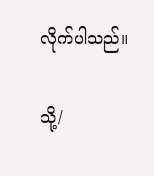လိုက်ပါသည်။

သို့/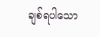ချစ်ရပါသော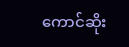ကောင်ဆိုး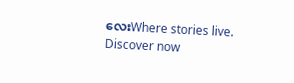လေးWhere stories live. Discover now